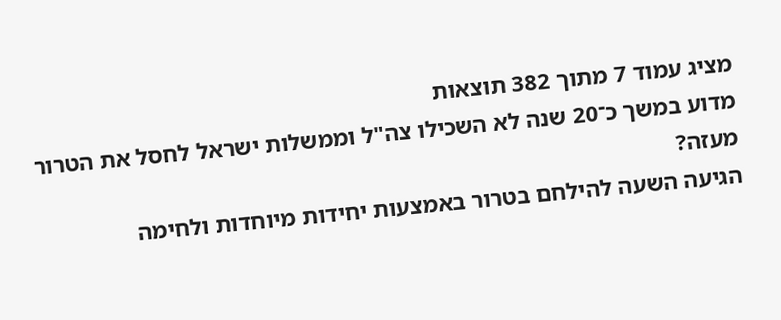מציג עמוד 7 מתוך 382 תוצאות
מדוע במשך כ־20 שנה לא השכילו צה"ל וממשלות ישראל לחסל את הטרור מעזה?
הגיעה השעה להילחם בטרור באמצעות יחידות מיוחדות ולחימה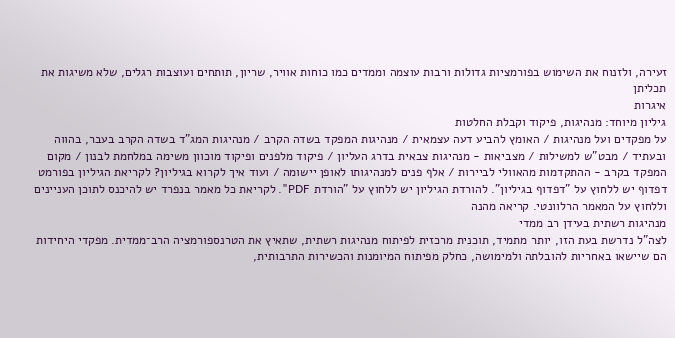זעירה, ולזנוח את השימוש בפורמציות גדולות ורבות עוצמה וממדים כמו כוחות אוויר, שריון, תותחים ועוצבות רגלים, שלא משיגות את תכליתן
איגרות
גיליון מיוחד: מנהיגות, פיקוד וקבלת החלטות
על מפקדים ועל מנהיגות / האומץ להביע דעה עצמאית / מנהיגות המפקד בשדה הקרב / מנהיגות המג"ד בשדה הקרב בעבר, בהווה ובעתיד / מבט"ש למשילות / מצביאות - מנהיגות צבאית בדרג העליון / פיקוד מלפנים ופיקוד מוכוון משימה במלחמת לבנון / מקום המפקד בקרב - ההתקדמות מהאוולי לביירות / אלף פנים למנהיגותו לאופן יישומה / ועוד איך לקרוא בגיליון? לקריאת הגיליון בפורמט דפדוף יש ללחוץ על "דפדוף בגיליון". להורדת הגיליון יש ללחוץ על "הורדת PDF". לקריאת כל מאמר בנפרד יש להיכנס לתוכן העניינים וללחוץ על המאמר הרלוונטי. קריאה מהנה
מנהיגות רשתית בעידן רב ממדי
לצה"ל נדרשת בעת הזו, יותר מתמיד, תוכנית מרכזית לפיתוח מנהיגות רשתית, שתאיץ את הטרנספורמציה הרב־ממדית. מפקדי היחידות הם שיישאו באחריות להובלתה ולמימושה, כחלק מפיתוח המיומנות והכשירות התרבותית,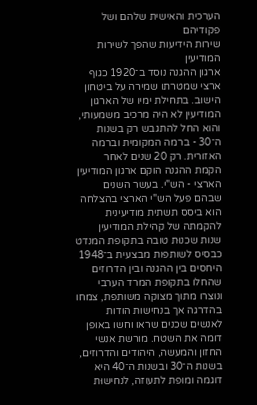הערכית והאישית שלהם ושל פקודיהם
שירות הידיעות שהפך לשירות המודיעין
ארגון ההגנה נוסד ב־1920 כגוף ארצי שמטרתו שמירה על ביטחון הישוב. בתחילת ימיו של הארגון המודיעין לא היה מרכיב משמעותי, והוא החל להתגבש רק בשנות ה־30 - ברמה המקומית וברמה האזורית. רק 20 שנים לאחר הקמת ההגנה הוקם ארגון המודיעין הארצי - הש"י. בעשר השנים שבהם פעל הש"י הארצי בהצלחה הוא ביסס תשתית מודיעינית להקמתה של קהילת המודיעין
שנות שכנוּת טובה בתקופת המנדט כבסיס לשותפות מבצעית ב־1948
היחסים בין ההגנה ובין הדרוזים שהחלו בתקופת המרד הערבי ונוצרו מתוך מצוקה משותפת, צמחו בהדרגה אך בנחישות הודות לאנשים שכנים שראו וחשו באופן דומה את השטח. מורשת אנשי החזון והמעשה, היהודים והדרוזים, בשנות ה־30 ובשנות ה־40 היא דוגמה ומופת לתעוזה, לנחישוּת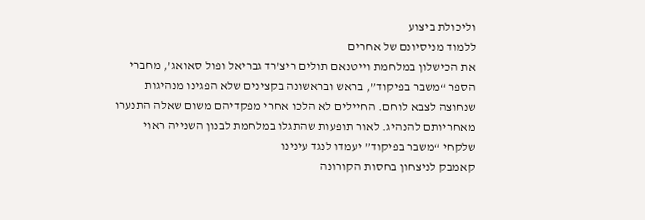וליכולת ביצוע
ללמוד מניסיונם של אחרים
את הכישלון במלחמת וייטנאם תולים ריצ’רד גבריאל ופול סאואג’, מחברי הספר “משבר בפיקוד”, בראש ובראשונה בקצינים שלא הפגינו מנהיגות שנחוצה לצבא לוחם. החיילים לא הלכו אחרי מפקדיהם משום שאלה התנערו מאחריותם להנהיג. לאור תופעות שהתגלו במלחמת לבנון השנייה ראוי שלקחי “משבר בפיקוד” יעמדו לנגד עינינו
קאמבק לניצחון בחסות הקורונה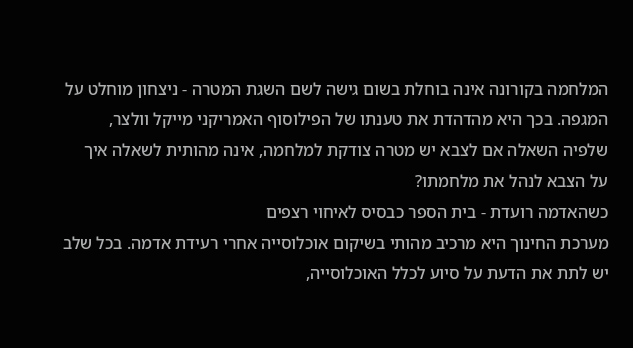המלחמה בקורונה אינה בוחלת בשום גישה לשם השגת המטרה - ניצחון מוחלט על המגפה. בכך היא מהדהדת את טענתו של הפילוסוף האמריקני מייקל וולצר, שלפיה השאלה אם לצבא יש מטרה צודקת למלחמה, אינה מהותית לשאלה איך על הצבא לנהל את מלחמתו?
כשהאדמה רועדת - בית הספר כבסיס לאיחוי רצפים
מערכת החינוך היא מרכיב מהותי בשיקום אוכלוסייה אחרי רעידת אדמה. בכל שלב יש לתת את הדעת על סיוע לכלל האוכלוסייה,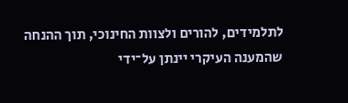לתלמידים, להורים ולצוות החינוכי, תוך ההנחה שהמענה העיקרי יינתן על־ידי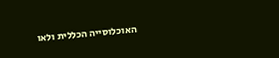האוכלוסייה הכללית ולאו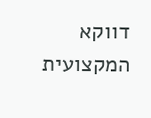דווקא המקצועית